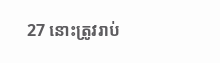27 នោះត្រូវរាប់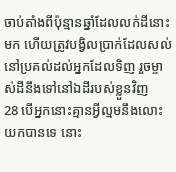ចាប់តាំងពីប៉ុន្មានឆ្នាំដែលលក់ដីនោះមក ហើយត្រូវបង្វិលប្រាក់ដែលសល់នៅប្រគល់ដល់អ្នកដែលទិញ រួចម្ចាស់ដីនឹងទៅនៅឯដីរបស់ខ្លួនវិញ
28 បើអ្នកនោះគ្មានអ្វីល្មមនឹងលោះយកបានទេ នោះ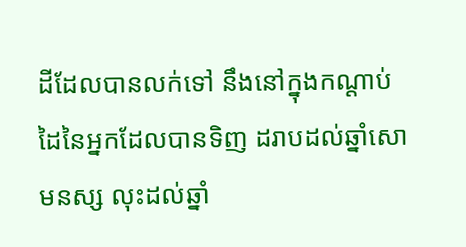ដីដែលបានលក់ទៅ នឹងនៅក្នុងកណ្តាប់ដៃនៃអ្នកដែលបានទិញ ដរាបដល់ឆ្នាំសោមនស្ស លុះដល់ឆ្នាំ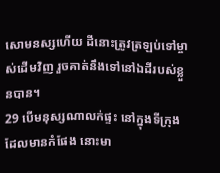សោមនស្សហើយ ដីនោះត្រូវត្រឡប់ទៅម្ចាស់ដើមវិញ រួចគាត់នឹងទៅនៅឯដីរបស់ខ្លួនបាន។
29 បើមនុស្សណាលក់ផ្ទះ នៅក្នុងទីក្រុង ដែលមានកំផែង នោះមា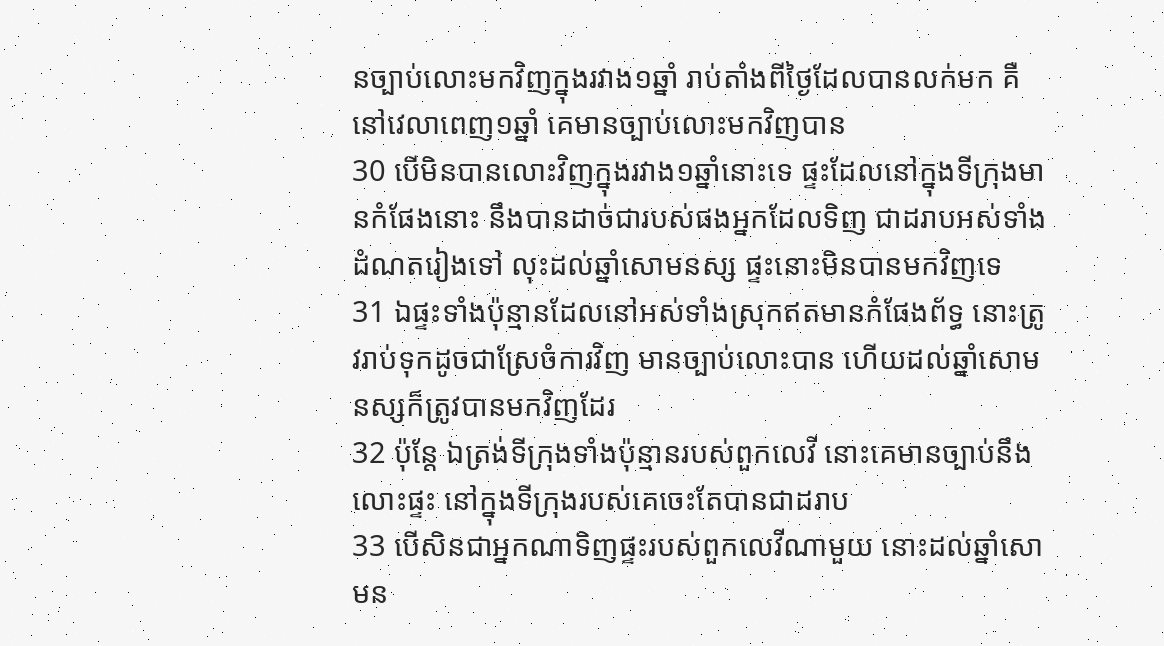នច្បាប់លោះមកវិញក្នុងរវាង១ឆ្នាំ រាប់តាំងពីថ្ងៃដែលបានលក់មក គឺនៅវេលាពេញ១ឆ្នាំ គេមានច្បាប់លោះមកវិញបាន
30 បើមិនបានលោះវិញក្នុងរវាង១ឆ្នាំនោះទេ ផ្ទះដែលនៅក្នុងទីក្រុងមានកំផែងនោះ នឹងបានដាច់ជារបស់ផងអ្នកដែលទិញ ជាដរាបអស់ទាំងដំណតរៀងទៅ លុះដល់ឆ្នាំសោមនស្ស ផ្ទះនោះមិនបានមកវិញទេ
31 ឯផ្ទះទាំងប៉ុន្មានដែលនៅអស់ទាំងស្រុកឥតមានកំផែងព័ទ្ធ នោះត្រូវរាប់ទុកដូចជាស្រែចំការវិញ មានច្បាប់លោះបាន ហើយដល់ឆ្នាំសោមនស្សក៏ត្រូវបានមកវិញដែរ
32 ប៉ុន្តែ ឯត្រង់ទីក្រុងទាំងប៉ុន្មានរបស់ពួកលេវី នោះគេមានច្បាប់នឹងលោះផ្ទះ នៅក្នុងទីក្រុងរបស់គេចេះតែបានជាដរាប
33 បើសិនជាអ្នកណាទិញផ្ទះរបស់ពួកលេវីណាមួយ នោះដល់ឆ្នាំសោមន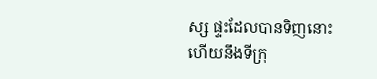ស្ស ផ្ទះដែលបានទិញនោះ ហើយនឹងទីក្រុ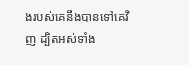ងរបស់គេនឹងបានទៅគេវិញ ដ្បិតអស់ទាំង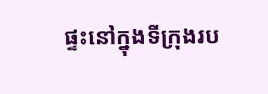ផ្ទះនៅក្នុងទីក្រុងរប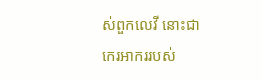ស់ពួកលេវី នោះជាកេរអាកររបស់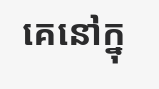គេនៅក្នុ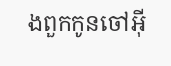ងពួកកូនចៅអ៊ី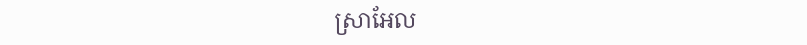ស្រាអែល